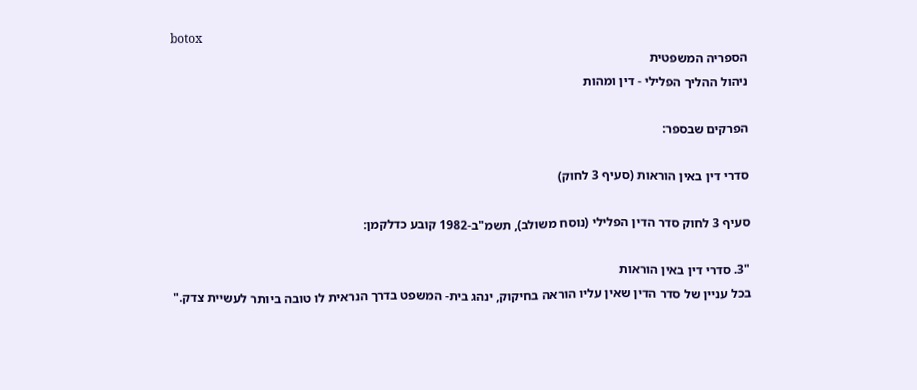botox
הספריה המשפטית
ניהול ההליך הפלילי - דין ומהות

הפרקים שבספר:

סדרי דין באין הוראות (סעיף 3 לחוק)

סעיף 3 לחוק סדר הדין הפלילי (נוסח משולב), תשמ"ב-1982 קובע כדלקמן:

"3. סדרי דין באין הוראות
בכל עניין של סדר הדין שאין עליו הוראה בחיקוק, ינהג בית- המשפט בדרך הנראית לו טובה ביותר לעשיית צדק."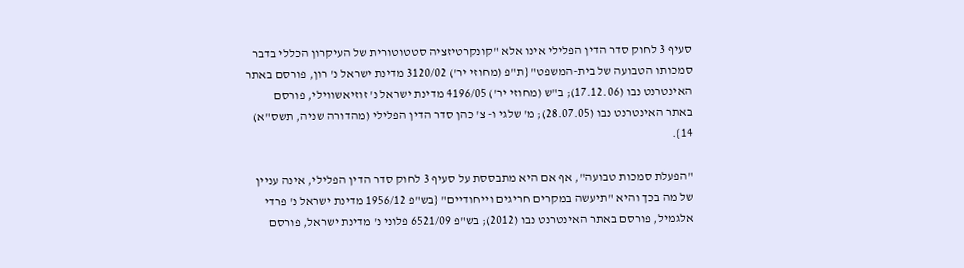סעיף 3 לחוק סדר הדין הפלילי אינו אלא "קונקרטיזציה סטטוטורית של העיקרון הכללי בדבר סמכותו הטבועה של בית-המשפט" {ת"פ (מחוזי יר') 3120/02 מדינת ישראל נ' רון, פורסם באתר האינטרנט נבו (17.12.06); ב"ש (מחוזי יר') 4196/05 מדינת ישראל נ' זוזיאשווילי, פורסם באתר האינטרנט נבו (28.07.05); מ' שלגי ו- צ' כהן סדר הדין הפלילי (מהדורה שניה, תשס"א) 14}.

"הפעלת סמכות טבועה", אף אם היא מתבססת על סעיף 3 לחוק סדר הדין הפלילי, אינה עניין של מה בכך והיא "תיעשה במקרים חריגים וייחודיים" {בש"פ 1956/12 מדינת ישראל נ' פרדי אלגמיל, פורסם באתר האינטרנט נבו (2012); בש"פ 6521/09 פלוני נ' מדינת ישראל, פורסם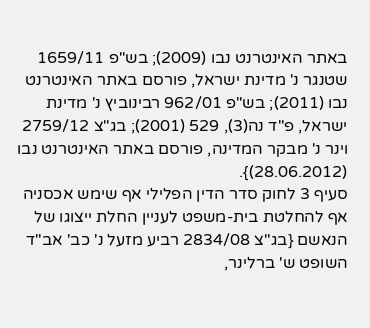באתר האינטרנט נבו (2009); בש"פ 1659/11 שטנגר נ' מדינת ישראל, פורסם באתר האינטרנט נבו (2011); בש"פ 962/01 רבינוביץ נ' מדינת ישראל, פ"ד נה(3), 529 (2001); בג"צ 2759/12 וינר נ' מבקר המדינה, פורסם באתר האינטרנט נבו (28.06.2012)}.
סעיף 3 לחוק סדר הדין הפלילי אף שימש אכסניה אף להחלטת בית-משפט לעניין החלת ייצוגו של הנאשם {בג"צ 2834/08 רביע מזעל נ' כב' אב"ד השופט ש' ברלינר,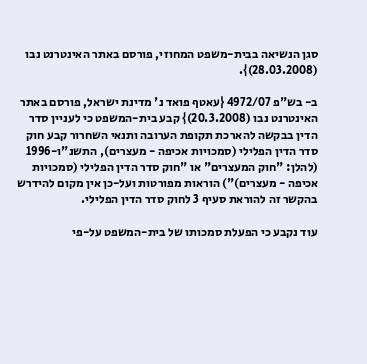סגן הנשיאה בבית-משפט המחוזי, פורסם באתר האינטרנט נבו (28.03.2008)}.

ב- בש"פ 4972/07 {עאטף פואד נ' מדינת ישראל, פורסם באתר האינטרנט נבו (20.3.2008)} קבע בית-המשפט כי לעניין סדר הדין בבקשה להארכת תקופת הערובה ותנאי השחרור קבע חוק סדר הדין הפלילי (סמכויות אכיפה - מעצרים), התשנ"ו-1996 (להלן: "חוק המעצרים" או "חוק סדר הדין הפלילי (סמכויות אכיפה - מעצרים)") הוראות מפורטות ועל-כן אין מקום להידרש בהקשר זה להוראת סעיף 3 לחוק סדר הדין הפלילי.

עוד נקבע כי הפעלת סמכותו של בית-המשפט על-פי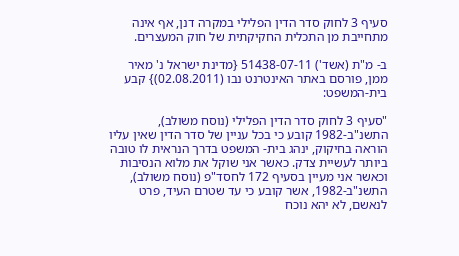סעיף 3 לחוק סדר הדין הפלילי במקרה דנן, אף אינה מתחייבת מן התכלית החקיקתית של חוק המעצרים.

ב- מ"ת (אשד') 51438-07-11 {מדינת ישראל נ' מאיר ממן, פורסם באתר האינטרנט נבו (02.08.2011)} קבע בית-המשפט:

"סעיף 3 לחוק סדר הדין הפלילי (נוסח משולב), התשנ"ב-1982 קובע כי בכל עניין של סדר הדין שאין עליו הוראה בחיקוק, ינהג בית- המשפט בדרך הנראית לו טובה ביותר לעשיית צדק. כאשר אני שוקל את מלוא הנסיבות וכאשר אני מעיין בסעיף 172 לחסד"פ (נוסח משולב), התשנ"ב-1982, אשר קובע כי עד שטרם העיד, פרט לנאשם, לא יהא נוכח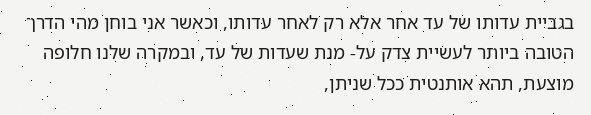בגביית עדותו של עד אחר אלא רק לאחר עדותו, וכאשר אני בוחן מהי הדרך הטובה ביותר לעשיית צדק על- מנת שעדות של עד, ובמקרה שלנו חלופה מוצעת, תהא אותנטית ככל שניתן,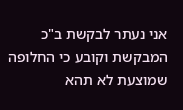אני נעתר לבקשת ב"כ המבקשת וקובע כי החלופה שמוצעת לא תהא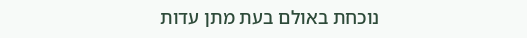נוכחת באולם בעת מתן עדות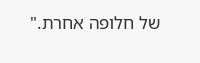של חלופה אחרת."